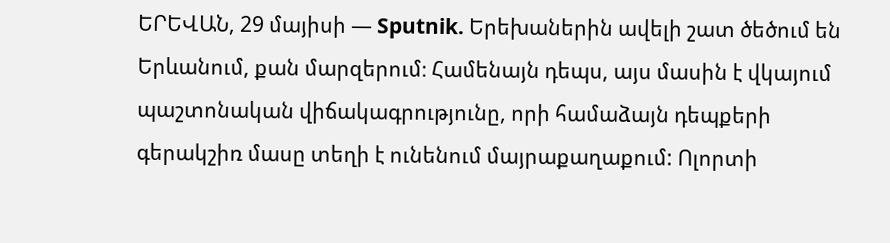ԵՐԵՎԱՆ, 29 մայիսի — Sputnik. Երեխաներին ավելի շատ ծեծում են Երևանում, քան մարզերում։ Համենայն դեպս, այս մասին է վկայում պաշտոնական վիճակագրությունը, որի համաձայն դեպքերի գերակշիռ մասը տեղի է ունենում մայրաքաղաքում: Ոլորտի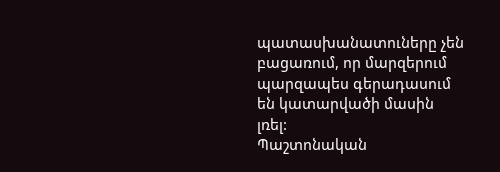պատասխանատուները չեն բացառում, որ մարզերում պարզապես գերադասում են կատարվածի մասին լռել:
Պաշտոնական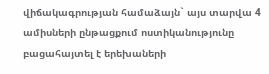վիճակագրության համաձայն` այս տարվա 4 ամիսների ընթացքում ոստիկանությունը բացահայտել է երեխաների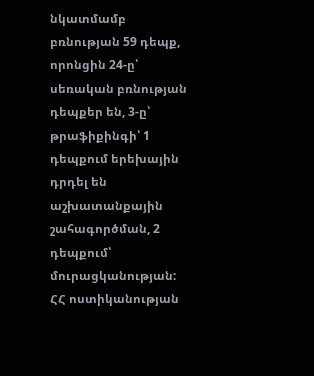նկատմամբ բռնության 59 դեպք, որոնցին 24-ը՝ սեռական բռնության դեպքեր են, 3-ը՝ թրաֆիքինգի՝ 1 դեպքում երեխային դրդել են աշխատանքային շահագործման, 2 դեպքում՝ մուրացկանության:
ՀՀ ոստիկանության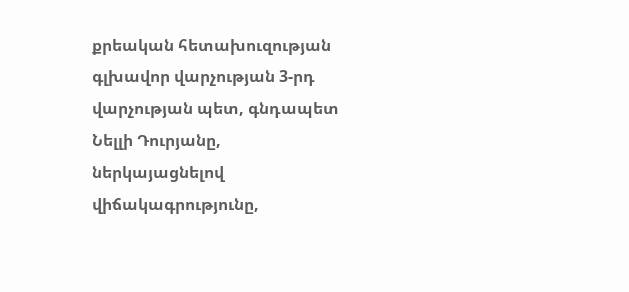քրեական հետախուզության գլխավոր վարչության 3-րդ վարչության պետ, գնդապետ Նելլի Դուրյանը, ներկայացնելով վիճակագրությունը,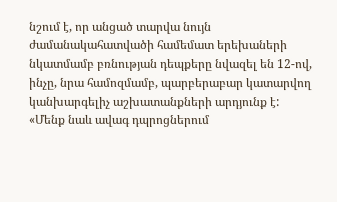նշում է, որ անցած տարվա նույն ժամանակահատվածի համեմատ երեխաների նկատմամբ բռնության դեպքերը նվազել են 12-ով, ինչը, նրա համոզմամբ, պարբերաբար կատարվող կանխարգելիչ աշխատանքների արդյունք է:
«Մենք նաև ավագ դպրոցներում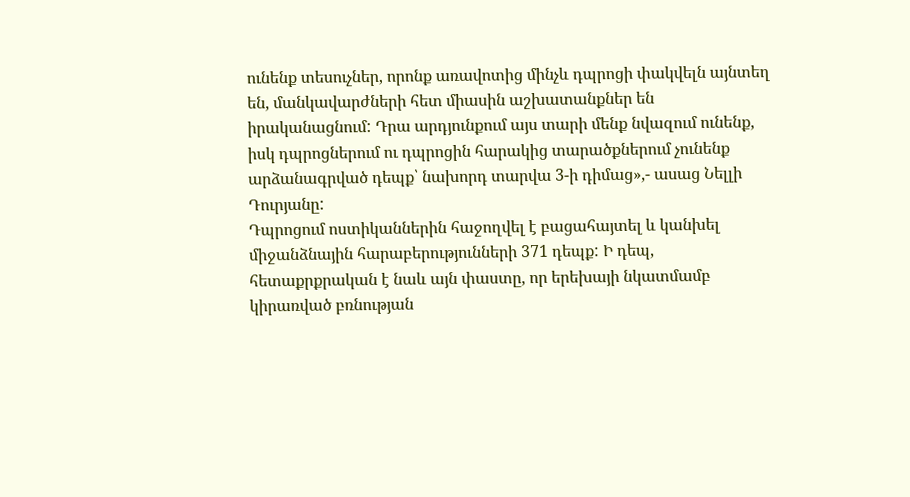ունենք տեսուչներ, որոնք առավոտից մինչև դպրոցի փակվելն այնտեղ են, մանկավարժների հետ միասին աշխատանքներ են իրականացնում: Դրա արդյունքում այս տարի մենք նվազում ունենք, իսկ դպրոցներում ու դպրոցին հարակից տարածքներում չունենք արձանագրված դեպք՝ նախորդ տարվա 3-ի դիմաց»,- ասաց Նելլի Դուրյանը:
Դպրոցում ոստիկաններին հաջողվել է բացահայտել և կանխել միջանձնային հարաբերությունների 371 դեպք: Ի դեպ, հետաքրքրական է նաև այն փաստը, որ երեխայի նկատմամբ կիրառված բռնության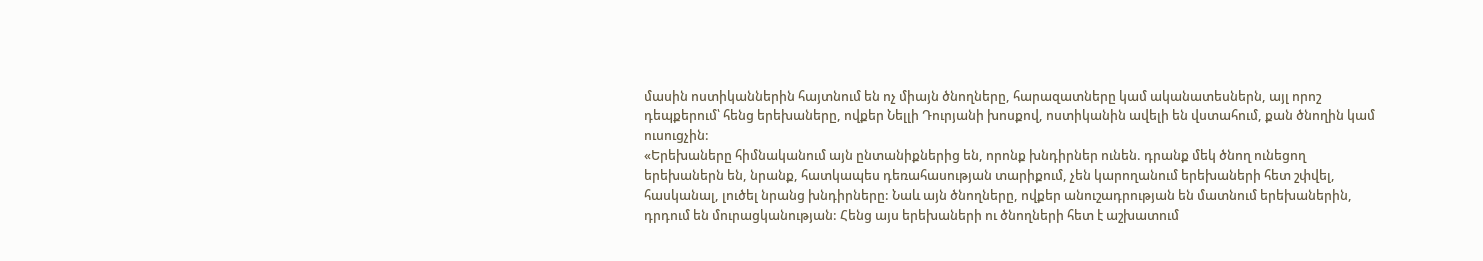մասին ոստիկաններին հայտնում են ոչ միայն ծնողները, հարազատները կամ ականատեսներն, այլ որոշ դեպքերում՝ հենց երեխաները, ովքեր Նելլի Դուրյանի խոսքով, ոստիկանին ավելի են վստահում, քան ծնողին կամ ուսուցչին:
«Երեխաները հիմնականում այն ընտանիքներից են, որոնք խնդիրներ ունեն. դրանք մեկ ծնող ունեցող երեխաներն են, նրանք, հատկապես դեռահասության տարիքում, չեն կարողանում երեխաների հետ շփվել, հասկանալ, լուծել նրանց խնդիրները: Նաև այն ծնողները, ովքեր անուշադրության են մատնում երեխաներին, դրդում են մուրացկանության: Հենց այս երեխաների ու ծնողների հետ է աշխատում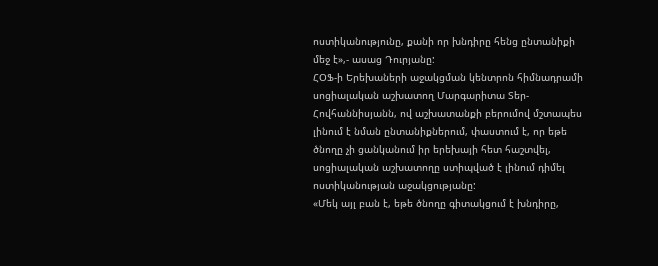ոստիկանությունը, քանի որ խնդիրը հենց ընտանիքի մեջ է»,- ասաց Դուրյանը:
ՀՕՖ-ի Երեխաների աջակցման կենտրոն հիմնադրամի սոցիալական աշխատող Մարգարիտա Տեր-Հովհաննիսյանն, ով աշխատանքի բերումով մշտապես լինում է նման ընտանիքներում, փաստում է, որ եթե ծնողը չի ցանկանում իր երեխայի հետ հաշտվել, սոցիալական աշխատողը ստիպված է լինում դիմել ոստիկանության աջակցությանը:
«Մեկ այլ բան է, եթե ծնողը գիտակցում է խնդիրը,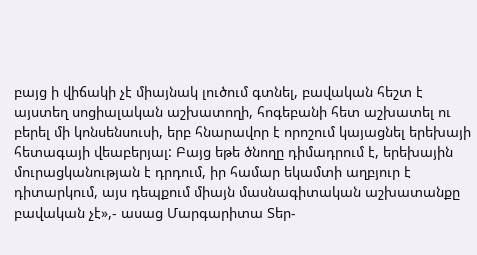բայց ի վիճակի չէ միայնակ լուծում գտնել, բավական հեշտ է այստեղ սոցիալական աշխատողի, հոգեբանի հետ աշխատել ու բերել մի կոնսենսուսի, երբ հնարավոր է որոշում կայացնել երեխայի հետագայի վեաբերյալ: Բայց եթե ծնողը դիմադրում է, երեխային մուրացկանության է դրդում, իր համար եկամտի աղբյուր է դիտարկում, այս դեպքում միայն մասնագիտական աշխատանքը բավական չէ»,- ասաց Մարգարիտա Տեր-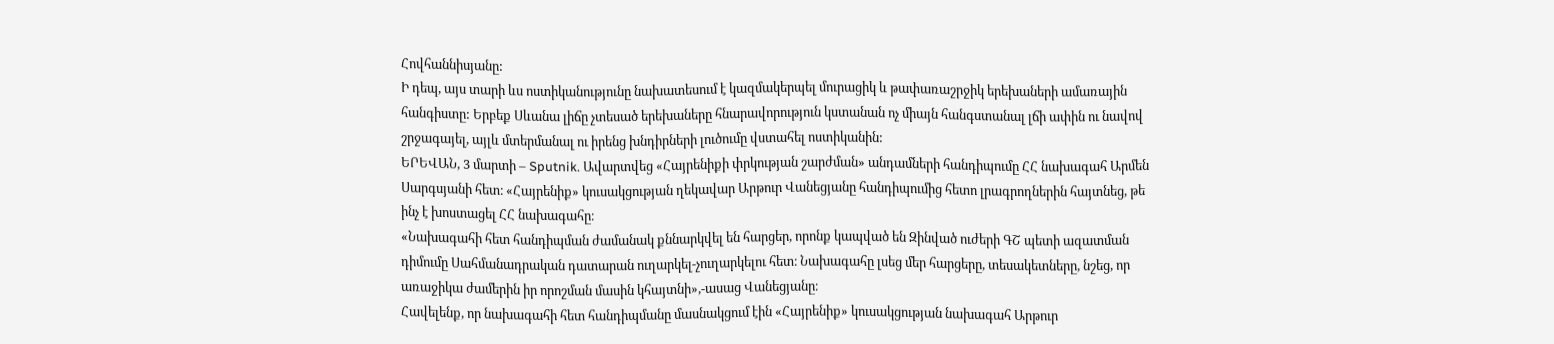Հովհաննիսյանը:
Ի դեպ, այս տարի ևս ոստիկանությունը նախատեսում է կազմակերպել մուրացիկ և թափառաշրջիկ երեխաների ամառային հանգիստը: Երբեք Սևանա լիճը չտեսած երեխաները հնարավորություն կստանան ոչ միայն հանգստանալ լճի ափին ու նավով շրջագայել, այլև մտերմանալ ու իրենց խնդիրների լուծումը վստահել ոստիկանին:
ԵՐԵՎԱՆ, 3 մարտի – Sputnik. Ավարտվեց «Հայրենիքի փրկության շարժման» անդամների հանդիպումը ՀՀ նախագահ Արմեն Սարգսյանի հետ։ «Հայրենիք» կուսակցության ղեկավար Արթուր Վանեցյանը հանդիպումից հետո լրագրողներին հայտնեց, թե ինչ է խոստացել ՀՀ նախագահը։
«Նախագահի հետ հանդիպման ժամանակ քննարկվել են հարցեր, որոնք կապված են Զինված ուժերի ԳՇ պետի ազատման դիմումը Սահմանադրական դատարան ուղարկել-չուղարկելու հետ։ Նախագահը լսեց մեր հարցերը, տեսակետները, նշեց, որ առաջիկա ժամերին իր որոշման մասին կհայտնի»,-ասաց Վանեցյանը։
Հավելենք, որ նախագահի հետ հանդիպմանը մասնակցում էին «Հայրենիք» կուսակցության նախագահ Արթուր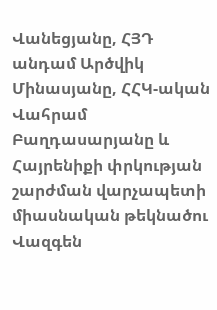Վանեցյանը, ՀՅԴ անդամ Արծվիկ Մինասյանը, ՀՀԿ-ական Վահրամ Բաղդասարյանը և Հայրենիքի փրկության շարժման վարչապետի միասնական թեկնածու Վազգեն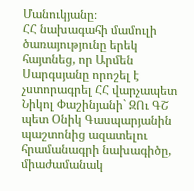Մանուկյանը։
ՀՀ նախագահի մամուլի ծառայությունը երեկ հայտնեց, որ Արմեն Սարգսյանը որոշել է չստորագրել ՀՀ վարչապետ Նիկոլ Փաշինյանի` ԶՈւ ԳՇ պետ Օնիկ Գասպարյանին պաշտոնից ազատելու հրամանագրի նախագիծը, միաժամանակ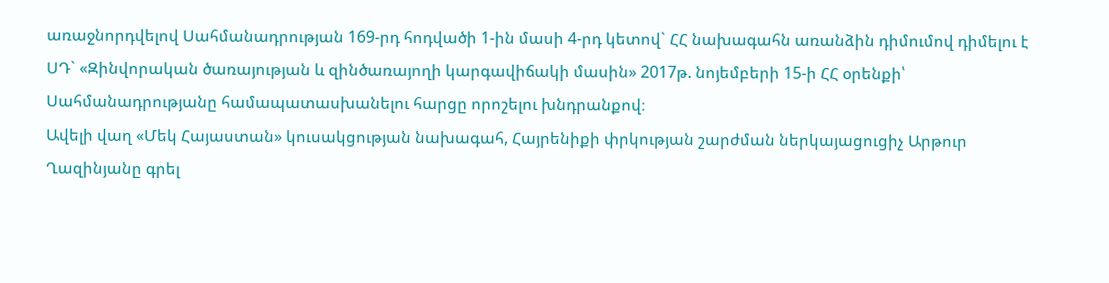առաջնորդվելով Սահմանադրության 169-րդ հոդվածի 1-ին մասի 4-րդ կետով` ՀՀ նախագահն առանձին դիմումով դիմելու է ՍԴ` «Զինվորական ծառայության և զինծառայողի կարգավիճակի մասին» 2017թ. նոյեմբերի 15-ի ՀՀ օրենքի՝ Սահմանադրությանը համապատասխանելու հարցը որոշելու խնդրանքով։
Ավելի վաղ «Մեկ Հայաստան» կուսակցության նախագահ, Հայրենիքի փրկության շարժման ներկայացուցիչ Արթուր Ղազինյանը գրել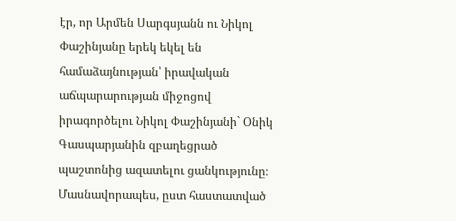էր, որ Արմեն Սարգսյանն ու Նիկոլ Փաշինյանը երեկ եկել են համաձայնության՝ իրավական աճպարարության միջոցով իրագործելու Նիկոլ Փաշինյանի` Օնիկ Գասպարյանին զբաղեցրած պաշտոնից ազատելու ցանկությունը։ Մասնավորապես, ըստ հաստատված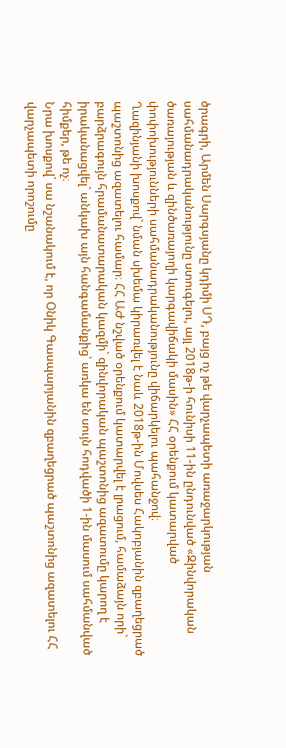ծրագրի, Արմեն Սարգսյանը կդիմի ՍԴ, բայց ոչ թե վարչապետի առաջարկության սահմանադրականությունը ստուգելու, այլ 2018թ-ի հունիսի 11-ին ընդունված «Զինվորական ծառայության և զինծառայողի կարգավիճակի մասին» ՀՀ օրենքում կատարված փոփոխությունների սահմանադրականությունը վիճարկելու պահանջով։
Ղազինյանի խոսքով` նման սխեմա կիրառվել է նաև 2018թ-ին Մովսես Հակոբյանին զբաղեցրած պաշտոնից ազատելու համար։ ՀՀ ԱԺ նշված օրենքում կատարվել է լրացում, համաձայն որի` բարձրագույն հրամանատարական կազմի` զինվորական պաշտոնից ազատումը կարող է իրականացվել` անկախ այն հանգամանքից՝ առկա են սույն հոդվածի 1-ին մասում սահմանված հիմքեր, թե ոչ։
Նրա խոսքով` սա նշանակում է, որ Օնիկ Գասպարյանին զբաղեցրած պաշտոնից ազատելու ՀՀ վարչապետի որոշումը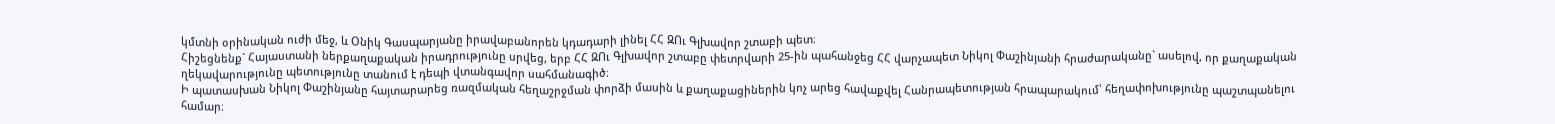կմտնի օրինական ուժի մեջ, և Օնիկ Գասպարյանը իրավաբանորեն կդադարի լինել ՀՀ ԶՈւ Գլխավոր շտաբի պետ։
Հիշեցնենք` Հայաստանի ներքաղաքական իրադրությունը սրվեց, երբ ՀՀ ԶՈւ Գլխավոր շտաբը փետրվարի 25-ին պահանջեց ՀՀ վարչապետ Նիկոլ Փաշինյանի հրաժարականը` ասելով, որ քաղաքական ղեկավարությունը պետությունը տանում է դեպի վտանգավոր սահմանագիծ։
Ի պատասխան Նիկոլ Փաշինյանը հայտարարեց ռազմական հեղաշրջման փորձի մասին և քաղաքացիներին կոչ արեց հավաքվել Հանրապետության հրապարակում՝ հեղափոխությունը պաշտպանելու համար։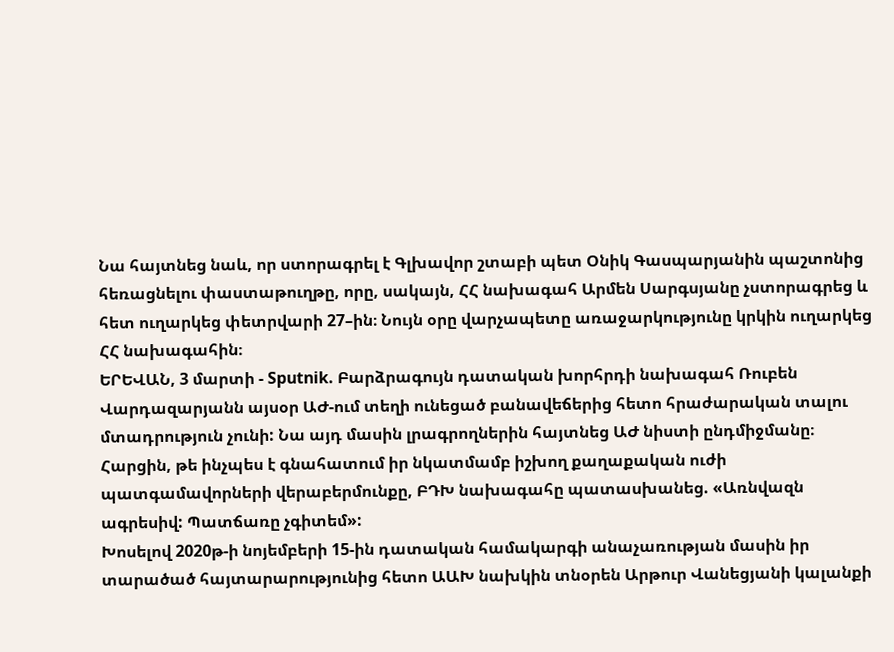Նա հայտնեց նաև, որ ստորագրել է Գլխավոր շտաբի պետ Օնիկ Գասպարյանին պաշտոնից հեռացնելու փաստաթուղթը, որը, սակայն, ՀՀ նախագահ Արմեն Սարգսյանը չստորագրեց և հետ ուղարկեց փետրվարի 27–ին։ Նույն օրը վարչապետը առաջարկությունը կրկին ուղարկեց ՀՀ նախագահին։
ԵՐԵՎԱՆ, 3 մարտի - Sputnik. Բարձրագույն դատական խորհրդի նախագահ Ռուբեն Վարդազարյանն այսօր ԱԺ-ում տեղի ունեցած բանավեճերից հետո հրաժարական տալու մտադրություն չունի: Նա այդ մասին լրագրողներին հայտնեց ԱԺ նիստի ընդմիջմանը։
Հարցին, թե ինչպես է գնահատում իր նկատմամբ իշխող քաղաքական ուժի պատգամավորների վերաբերմունքը, ԲԴԽ նախագահը պատասխանեց. «Առնվազն ագրեսիվ: Պատճառը չգիտեմ»:
Խոսելով 2020թ-ի նոյեմբերի 15-ին դատական համակարգի անաչառության մասին իր տարածած հայտարարությունից հետո ԱԱԽ նախկին տնօրեն Արթուր Վանեցյանի կալանքի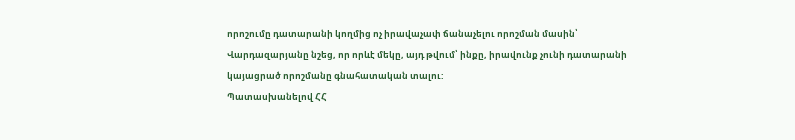որոշումը դատարանի կողմից ոչ իրավաչափ ճանաչելու որոշման մասին՝ Վարդազարյանը նշեց, որ որևէ մեկը, այդ թվում՝ ինքը, իրավունք չունի դատարանի կայացրած որոշմանը գնահատական տալու:
Պատասխանելով ՀՀ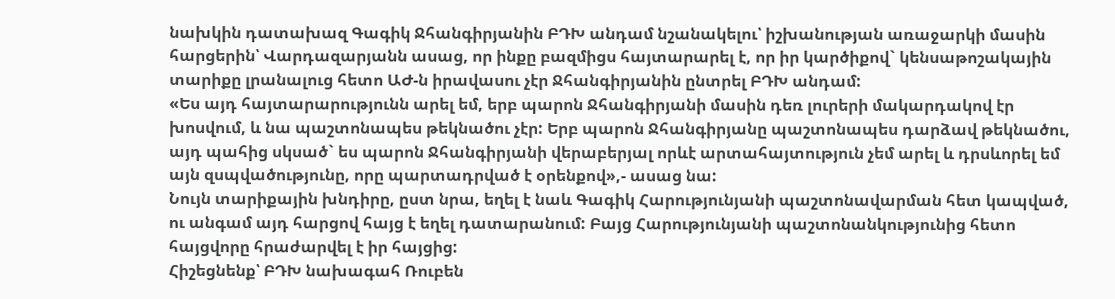նախկին դատախազ Գագիկ Ջհանգիրյանին ԲԴԽ անդամ նշանակելու՝ իշխանության առաջարկի մասին հարցերին՝ Վարդազարյանն ասաց, որ ինքը բազմիցս հայտարարել է, որ իր կարծիքով` կենսաթոշակային տարիքը լրանալուց հետո ԱԺ-ն իրավասու չէր Ջհանգիրյանին ընտրել ԲԴԽ անդամ:
«Ես այդ հայտարարությունն արել եմ, երբ պարոն Ջհանգիրյանի մասին դեռ լուրերի մակարդակով էր խոսվում, և նա պաշտոնապես թեկնածու չէր: Երբ պարոն Ջհանգիրյանը պաշտոնապես դարձավ թեկնածու, այդ պահից սկսած` ես պարոն Ջհանգիրյանի վերաբերյալ որևէ արտահայտություն չեմ արել և դրսևորել եմ այն զսպվածությունը, որը պարտադրված է օրենքով»,- ասաց նա:
Նույն տարիքային խնդիրը, ըստ նրա, եղել է նաև Գագիկ Հարությունյանի պաշտոնավարման հետ կապված, ու անգամ այդ հարցով հայց է եղել դատարանում: Բայց Հարությունյանի պաշտոնանկությունից հետո հայցվորը հրաժարվել է իր հայցից:
Հիշեցնենք՝ ԲԴԽ նախագահ Ռուբեն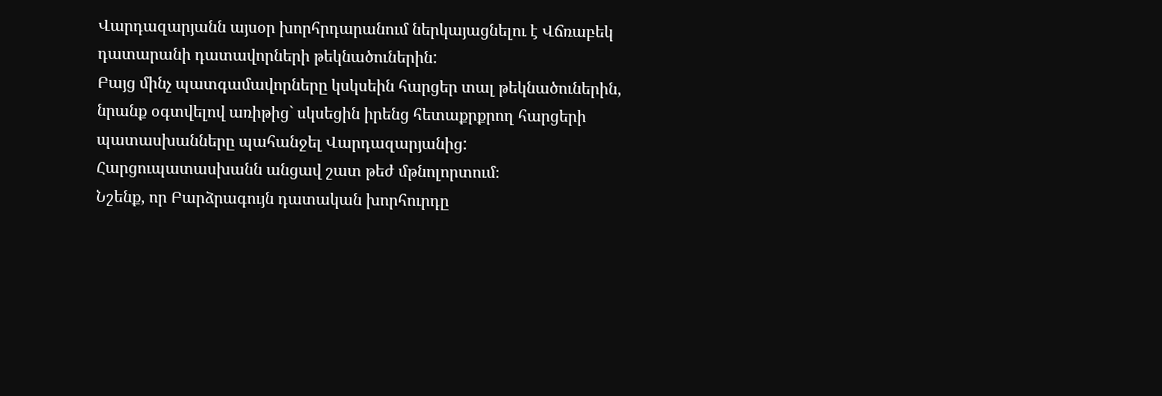Վարդազարյանն այսօր խորհրդարանում ներկայացնելու է Վճռաբեկ դատարանի դատավորների թեկնածուներին:
Բայց մինչ պատգամավորները կսկսեին հարցեր տալ թեկնածուներին, նրանք օգտվելով առիթից` սկսեցին իրենց հետաքրքրող հարցերի պատասխանները պահանջել Վարդազարյանից: Հարցուպատասխանն անցավ շատ թեժ մթնոլորտում։
Նշենք, որ Բարձրագույն դատական խորհուրդը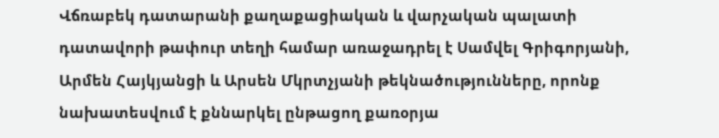Վճռաբեկ դատարանի քաղաքացիական և վարչական պալատի դատավորի թափուր տեղի համար առաջադրել է Սամվել Գրիգորյանի, Արմեն Հայկյանցի և Արսեն Մկրտչյանի թեկնածությունները, որոնք նախատեսվում է քննարկել ընթացող քառօրյա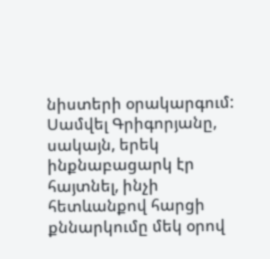նիստերի օրակարգում:
Սամվել Գրիգորյանը, սակայն, երեկ ինքնաբացարկ էր հայտնել, ինչի հետևանքով հարցի քննարկումը մեկ օրով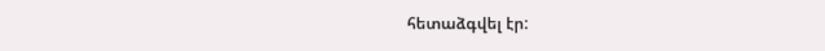հետաձգվել էր: